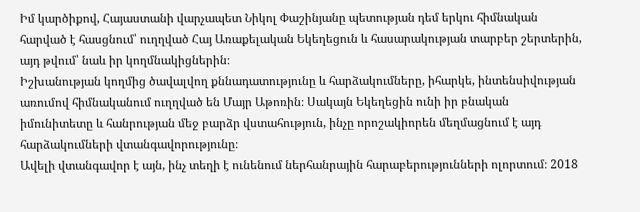Իմ կարծիքով, Հայաստանի վարչապետ Նիկոլ Փաշինյանը պետության դեմ երկու հիմնական հարված է հասցնում՝ ուղղված Հայ Առաքելական Եկեղեցուն և հասարակության տարբեր շերտերին, այդ թվում՝ նաև իր կողմնակիցներին։
Իշխանության կողմից ծավալվող քննադատությունը և հարձակումները, իհարկե, ինտենսիվության առումով հիմնականում ուղղված են Մայր Աթոռին։ Սակայն Եկեղեցին ունի իր բնական իմունիտետը և հանրության մեջ բարձր վստահություն, ինչը որոշակիորեն մեղմացնում է այդ հարձակումների վտանգավորությունը։
Ավելի վտանգավոր է այն, ինչ տեղի է ունենում ներհանրային հարաբերությունների ոլորտում։ 2018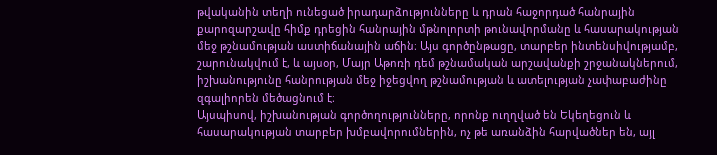թվականին տեղի ունեցած իրադարձությունները և դրան հաջորդած հանրային քարոզարշավը հիմք դրեցին հանրային մթնոլորտի թունավորմանը և հասարակության մեջ թշնամության աստիճանային աճին։ Այս գործընթացը, տարբեր ինտենսիվությամբ, շարունակվում է, և այսօր, Մայր Աթոռի դեմ թշնամական արշավանքի շրջանակներում, իշխանությունը հանրության մեջ իջեցվող թշնամության և ատելության չափաբաժինը զգալիորեն մեծացնում է։
Այսպիսով, իշխանության գործողությունները, որոնք ուղղված են Եկեղեցուն և հասարակության տարբեր խմբավորումներին, ոչ թե առանձին հարվածներ են, այլ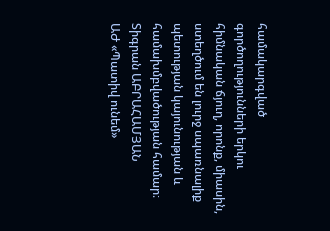համակարգված գործողությունների երկու հիմնական ճյուղ, որոնք, միասին, ստեղծում են լուրջ սպառնալիք պետության կայունության և համախմբվածության համար։
Տիգրան ԱԲՐԱՀԱՄՅԱՆ
ԱԺ «Պատիվ ունեմ»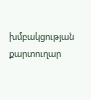խմբակցության քարտուղար